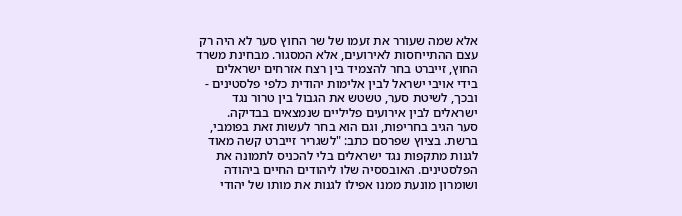אלא שמה שעורר את זעמו של שר החוץ סער לא היה רק עצם ההתייחסות לאירועים, אלא המסגור. מבחינת משרד החוץ, זייברט בחר להצמיד בין רצח אזרחים ישראלים בידי אויבי ישראל לבין אלימות יהודית כלפי פלסטינים - ובכך, לשיטת סער, טשטש את הגבול בין טרור נגד ישראלים לבין אירועים פליליים שנמצאים בבדיקה.
סער הגיב בחריפות, וגם הוא בחר לעשות זאת בפומבי, ברשת. בציוץ שפרסם כתב: "לשגריר זייברט קשה מאוד לגנות מתקפות נגד ישראלים בלי להכניס לתמונה את הפלסטינים. האובססיה שלו ליהודים החיים ביהודה ושומרון מונעת ממנו אפילו לגנות את מותו של יהודי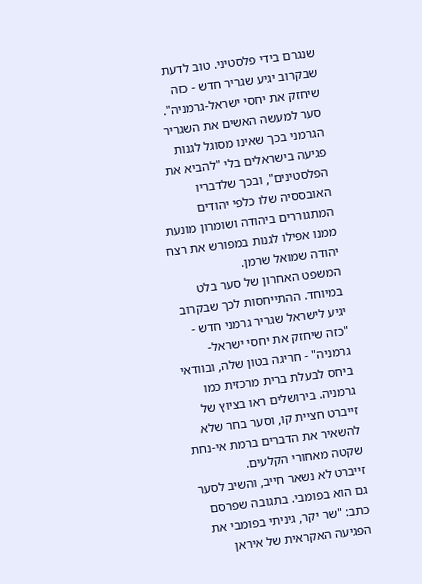שנגרם בידי פלסטיני. טוב לדעת שבקרוב יגיע שגריר חדש - כזה שיחזק את יחסי ישראל-גרמניה".
סער למעשה האשים את השגריר הגרמני בכך שאינו מסוגל לגנות פגיעה בישראלים בלי "להביא את הפלסטינים", ובכך שלדבריו האובססיה שלו כלפי יהודים המתגוררים ביהודה ושומרון מונעת ממנו אפילו לגנות במפורש את רצח יהודה שמואל שרמן.
המשפט האחרון של סער בלט במיוחד. ההתייחסות לכך שבקרוב יגיע לישראל שגריר גרמני חדש - "כזה שיחזק את יחסי ישראל-גרמניה" - חריגה בטון שלה, ובוודאי ביחס לבעלת ברית מרכזית כמו גרמניה. בירושלים ראו בציוץ של זייברט חציית קו, וסער בחר שלא להשאיר את הדברים ברמת אי-נחת שקטה מאחורי הקלעים.
זייברט לא נשאר חייב, והשיב לסער גם הוא בפומבי. בתגובה שפרסם כתב: "שר יקר, גיניתי בפומבי את הפגיעה האקראית של איראן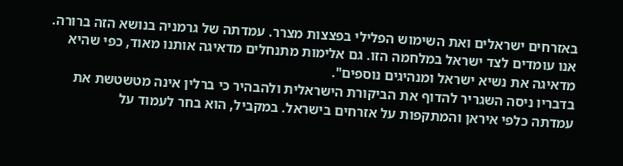באזרחים ישראלים ואת השימוש הפלילי בפצצות מצרר. עמדתה של גרמניה בנושא הזה ברורה. אנו עומדים לצד ישראל במלחמה הזו. גם אלימות מתנחלים מדאיגה אותנו מאוד, כפי שהיא מדאיגה את נשיא ישראל ומנהיגים נוספים".
בדבריו ניסה השגריר להדוף את הביקורת הישראלית ולהבהיר כי ברלין אינה מטשטשת את עמדתה כלפי איראן והמתקפות על אזרחים בישראל. במקביל, הוא בחר לעמוד על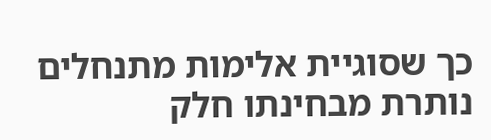כך שסוגיית אלימות מתנחלים נותרת מבחינתו חלק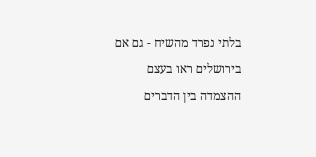בלתי נפרד מהשיח - גם אם בירושלים ראו בעצם ההצמדה בין הדברים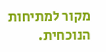מקור למתיחות הנוכחית.